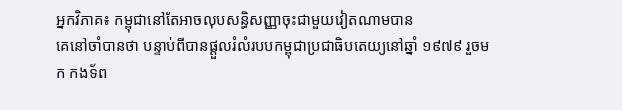អ្នកវិភាគ៖ កម្ពុជានៅតែអាចលុបសន្ធិសញ្ញាចុះជាមួយវៀតណាមបាន
គេនៅចាំបានថា បន្ទាប់ពីបានផ្ដួលរំលំរបបកម្ពុជាប្រជាធិបតេយ្យនៅឆ្នាំ ១៩៧៩ រួចមក កងទ័ព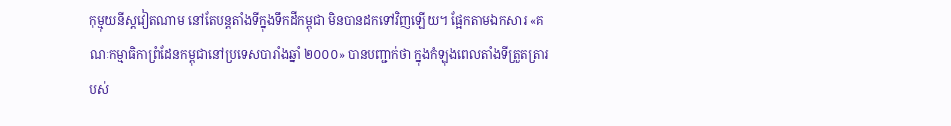កុម្មុយនីស្តវៀតណាម នៅតែបន្តតាំងទីក្នុងទឹកដីកម្ពុជា មិនបានដកទៅវិញឡើយ។ ផ្អែកតាមឯកសារ «គណៈកម្មាធិកាព្រំដែនកម្ពុជានៅប្រទេសបារាំងឆ្នាំ ២០០០» បានបញ្ជាក់ថា ក្នុងកំឡុងពេលតាំងទីត្រួតត្រារបស់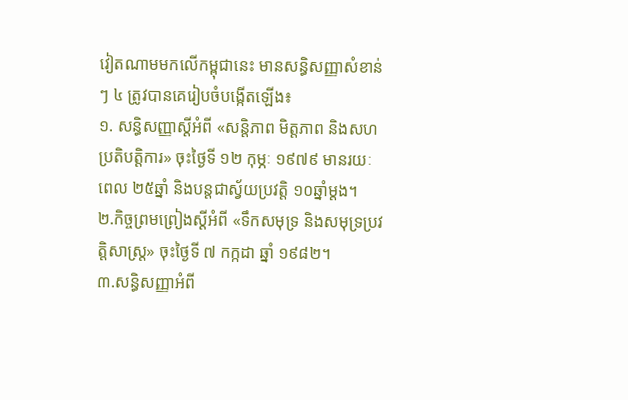វៀតណាមមកលើកម្ពុជានេះ មានសន្ធិសញ្ញាសំខាន់ៗ ៤ ត្រូវបានគេរៀបចំបង្កើតឡើង៖
១. សន្ធិសញ្ញាស្ដីអំពី «សន្តិភាព មិត្តភាព និងសហប្រតិបត្តិការ» ចុះថ្ងៃទី ១២ កុម្ភៈ ១៩៧៩ មានរយៈពេល ២៥ឆ្នាំ និងបន្តជាស្វ័យប្រវត្តិ ១០ឆ្នាំម្ដង។
២.កិច្ចព្រមព្រៀងស្ដីអំពី «ទឹកសមុទ្រ និងសមុទ្រប្រវត្តិសាស្ត្រ» ចុះថ្ងៃទី ៧ កក្កដា ឆ្នាំ ១៩៨២។
៣.សន្ធិសញ្ញាអំពី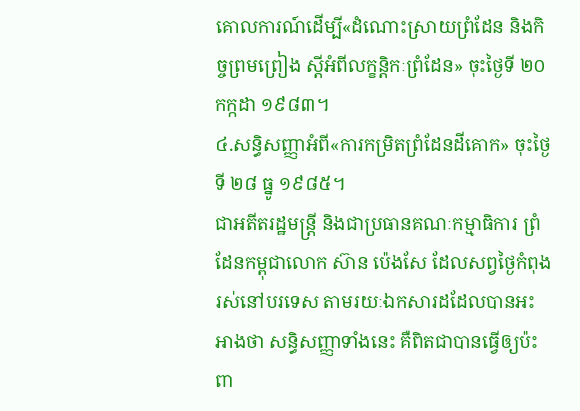គោលការណ៍ដើម្បី«ដំណោះស្រាយព្រំដែន និងកិច្ចព្រមព្រៀង ស្ដីអំពីលក្ខន្តិកៈព្រំដែន» ចុះថ្ងៃទី ២០ កក្កដា ១៩៨៣។
៤.សន្ធិសញ្ញាអំពី«ការកម្រិតព្រំដែនដីគោក» ចុះថ្ងៃទី ២៨ ធ្នូ ១៩៨៥។
ជាអតីតរដ្ឋមន្ត្រី និងជាប្រធានគណៈកម្មាធិការ ព្រំដែនកម្ពុជាលោក ស៊ាន ប៉េងសែ ដែលសព្វថ្ងៃកំពុងរស់នៅបរទេស តាមរយៈឯកសារដដែលបានអះអាងថា សន្ធិសញ្ញាទាំងនេះ គឺពិតជាបានធ្វើឲ្យប៉ះពា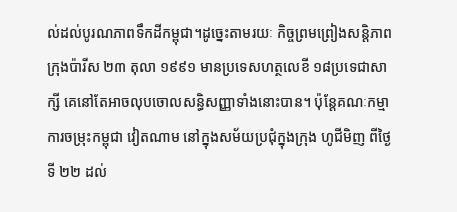ល់ដល់បូរណភាពទឹកដីកម្ពុជា។ដូច្នេះតាមរយៈ កិច្ចព្រមព្រៀងសន្តិភាពក្រុងប៉ារីស ២៣ តុលា ១៩៩១ មានប្រទេសហត្ថលេខី ១៨ប្រទេជាសាក្សី គេនៅតែអាចលុបចោលសន្ធិសញ្ញាទាំងនោះបាន។ ប៉ុន្តែគណៈកម្មាការចម្រុះកម្ពុជា វៀតណាម នៅក្នុងសម័យប្រជុំក្នុងក្រុង ហូជីមិញ ពីថ្ងៃទី ២២ ដល់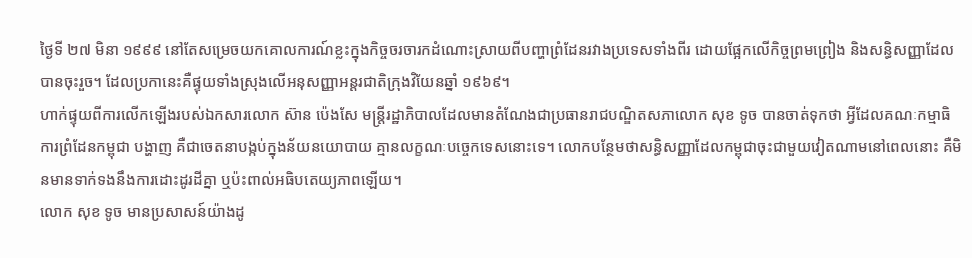ថ្ងៃទី ២៧ មិនា ១៩៩៩ នៅតែសម្រេចយកគោលការណ៍ខ្លះក្នុងកិច្ចចរចារកដំណោះស្រាយពីបញ្ហាព្រំដែនរវាងប្រទេសទាំងពីរ ដោយផ្អែកលើកិច្ចព្រមព្រៀង និងសន្ធិសញ្ញាដែលបានចុះរួច។ ដែលប្រកានេះគឺផ្ទុយទាំងស្រុងលើអនុសញ្ញាអន្តរជាតិក្រុងវិយែនឆ្នាំ ១៩៦៩។
ហាក់ផ្ទុយពីការលើកឡើងរបស់ឯកសារលោក ស៊ាន ប៉េងសែ មន្ត្រីរដ្ឋាភិបាលដែលមានតំណែងជាប្រធានរាជបណ្ឌិតសភាលោក សុខ ទូច បានចាត់ទុកថា អ្វីដែលគណៈកម្មាធិការព្រំដែនកម្ពុជា បង្ហាញ គឺជាចេតនាបង្កប់ក្នុងន័យនយោបាយ គ្មានលក្ខណៈបច្ចេកទេសនោះទេ។ លោកបន្ថែមថាសន្ធិសញ្ញាដែលកម្ពុជាចុះជាមួយវៀតណាមនៅពេលនោះ គឺមិនមានទាក់ទងនឹងការដោះដូរដីគ្នា ឬប៉ះពាល់អធិបតេយ្យភាពឡើយ។
លោក សុខ ទូច មានប្រសាសន៍យ៉ាងដូ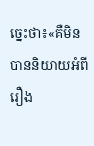ច្នេះថា៖«គឺមិនបាននិយាយអំពីរឿង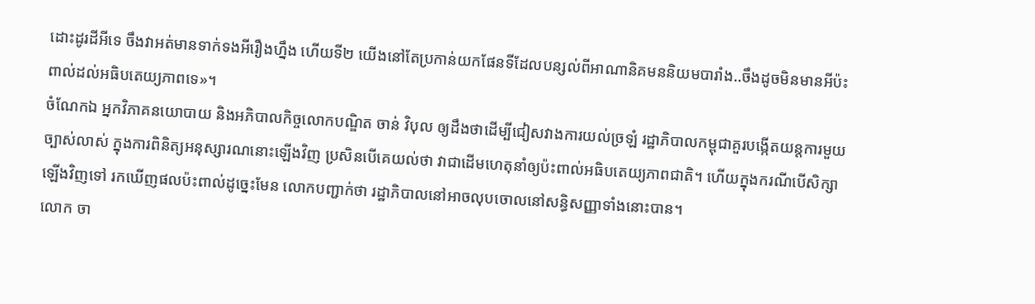ដោះដូរដីអីទេ ចឹងវាអត់មានទាក់ទងអីរឿងហ្នឹង ហើយទី២ យើងនៅតែប្រកាន់យកផែនទីដែលបន្សល់ពីអាណានិគមននិយមបារាំង..ចឹងដូចមិនមានអីប៉ះពាល់ដល់អធិបតេយ្យភាពទេ»។
ចំណែកឯ អ្នកវិភាគនយោបាយ និងអភិបាលកិច្ចលោកបណ្ឌិត ចាន់ វិបុល ឲ្យដឹងថាដើម្បីជៀសវាងការយល់ច្រឡំ រដ្ឋាភិបាលកម្ពុជាគួរបង្កើតយន្តការមួយច្បាស់លាស់ ក្នុងការពិនិត្យអនុស្សារណនោះឡើងវិញ ប្រសិនបើគេយល់ថា វាជាដើមហេតុនាំឲ្យប៉ះពាល់អធិបតេយ្យភាពជាតិ។ ហើយក្នុងករណីបើសិក្សាឡើងវិញទៅ រកឃើញផលប៉ះពាល់ដូច្នេះមែន លោកបញ្ជាក់ថា រដ្ឋាភិបាលនៅអាចលុបចោលនៅសន្ធិសញ្ញាទាំងនោះបាន។
លោក ចា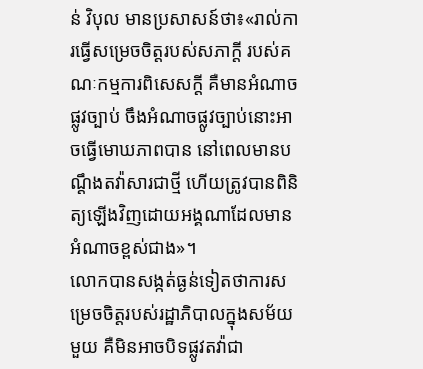ន់ វិបុល មានប្រសាសន៍ថា៖«រាល់ការធ្វើសម្រេចចិត្តរបស់សភាក្ដី របស់គណៈកម្មការពិសេសក្ដី គឺមានអំណាចផ្លូវច្បាប់ ចឹងអំណាចផ្លូវច្បាប់នោះអាចធ្វើមោឃភាពបាន នៅពេលមានបណ្ដឹងតវ៉ាសារជាថ្មី ហើយត្រូវបានពិនិត្យឡើងវិញដោយអង្គណាដែលមានអំណាចខ្ពស់ជាង»។
លោកបានសង្កត់ធ្ងន់ទៀតថាការសម្រេចចិត្តរបស់រដ្ឋាភិបាលក្នុងសម័យមួយ គឺមិនអាចបិទផ្លូវតវ៉ាជា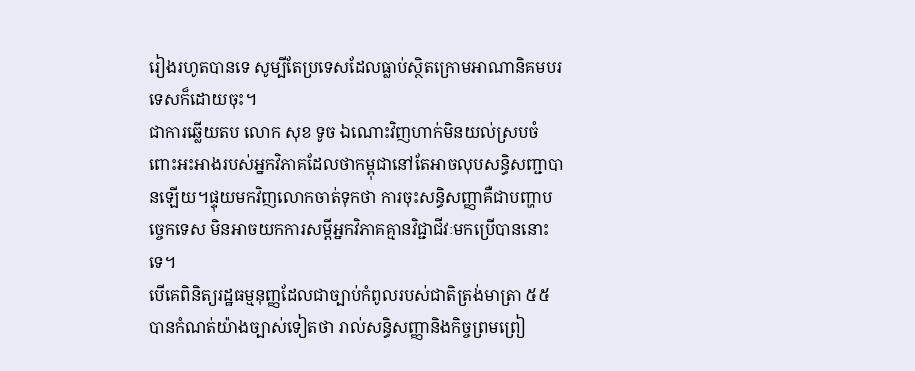រៀងរហូតបានទេ សូម្បីតែប្រទេសដែលធ្លាប់ស្ថិតក្រោមអាណានិគមបរទេសក៏ដោយចុះ។
ជាការឆ្លើយតប លោក សុខ ទូច ឯណោះវិញហាក់មិនយល់ស្របចំពោះអះអាងរបស់អ្នកវិភាគដែលថាកម្ពុជានៅតែអាចលុបសន្ធិសញ្ជាបានឡើយ។ផ្ទុយមកវិញលោកចាត់ទុកថា ការចុះសន្ធិសញ្ញាគឺជាបញ្ហាបច្ចេកទេស មិនអាចយកការសម្ដីអ្នកវិភាគគ្មានវិជ្ជាជីវៈមកប្រើបាននោះទេ។
បើគេពិនិត្យរដ្ឋធម្មនុញ្ញដែលជាច្បាប់កំពូលរបស់ជាតិត្រង់មាត្រា ៥៥ បានកំណត់យ៉ាងច្បាស់ទៀតថា រាល់សន្ធិសញ្ញានិងកិច្ចព្រមព្រៀ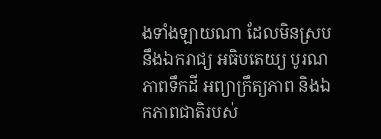ងទាំងឡាយណា ដែលមិនស្របនឹងឯករាជ្យ អធិបតេយ្យ បូរណភាពទឹកដី អព្យាក្រឹត្យភាព និងឯកភាពជាតិរបស់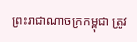ព្រះរាជាណាចក្រកម្ពុជា ត្រូវ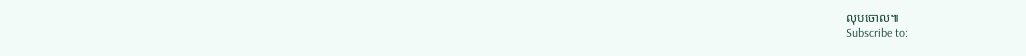លុបចោល៕
Subscribe to: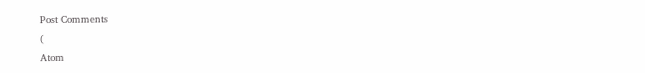Post Comments
(
Atom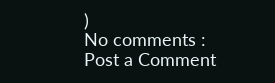)
No comments :
Post a Comment